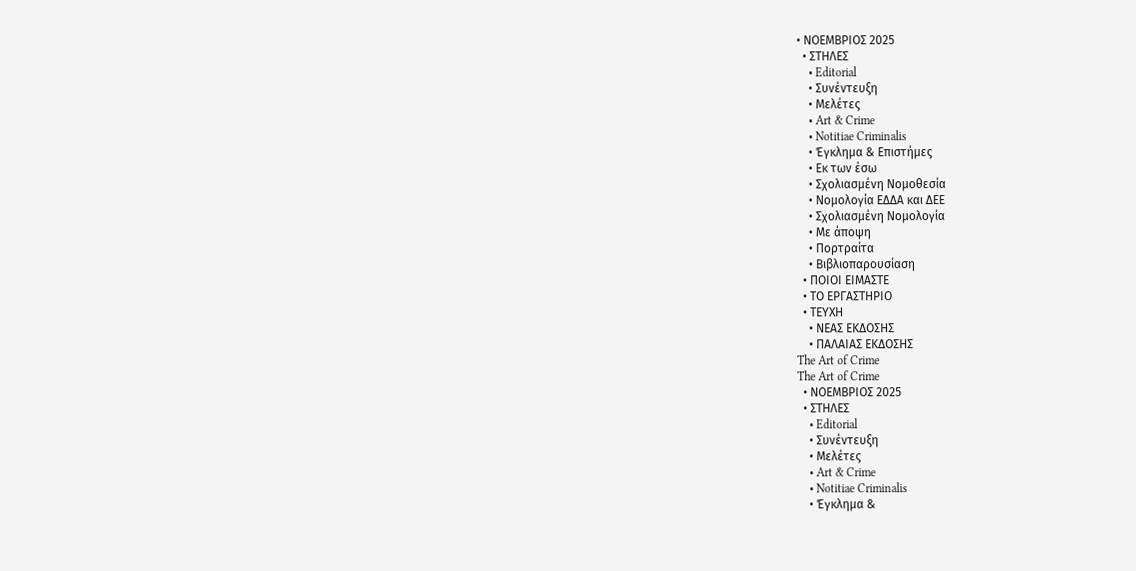• ΝΟΕΜΒΡΙΟΣ 2025
  • ΣΤΗΛΕΣ
    • Editorial
    • Συνέντευξη
    • Μελέτες
    • Art & Crime
    • Notitiae Criminalis
    • Έγκλημα & Επιστήμες
    • Εκ των έσω
    • Σχολιασμένη Νομοθεσία
    • Νομολογία ΕΔΔΑ και ΔΕΕ
    • Σχολιασμένη Νομολογία
    • Με άποψη
    • Πορτραίτα
    • Βιβλιοπαρουσίαση
  • ΠΟΙΟΙ ΕΙΜΑΣΤΕ
  • ΤΟ ΕΡΓΑΣΤΗΡΙΟ
  • ΤΕΥΧΗ
    • ΝΕΑΣ ΕΚΔΟΣΗΣ
    • ΠΑΛΑΙΑΣ ΕΚΔΟΣΗΣ
The Art of Crime
The Art of Crime
  • ΝΟΕΜΒΡΙΟΣ 2025
  • ΣΤΗΛΕΣ
    • Editorial
    • Συνέντευξη
    • Μελέτες
    • Art & Crime
    • Notitiae Criminalis
    • Έγκλημα &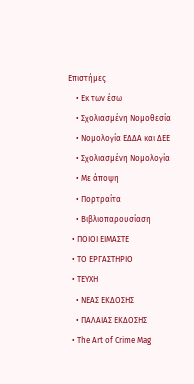Επιστήμες
    • Εκ των έσω
    • Σχολιασμένη Νομοθεσία
    • Νομολογία ΕΔΔΑ και ΔΕΕ
    • Σχολιασμένη Νομολογία
    • Με άποψη
    • Πορτραίτα
    • Βιβλιοπαρουσίαση
  • ΠΟΙΟΙ ΕΙΜΑΣΤΕ
  • ΤΟ ΕΡΓΑΣΤΗΡΙΟ
  • ΤΕΥΧΗ
    • ΝΕΑΣ ΕΚΔΟΣΗΣ
    • ΠΑΛΑΙΑΣ ΕΚΔΟΣΗΣ
  • The Art of Crime Mag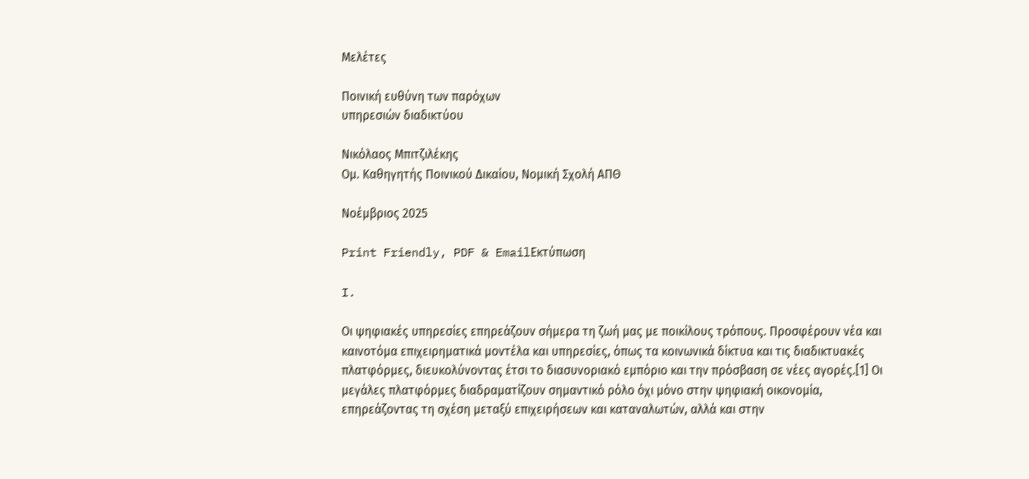Μελέτες

Ποινική ευθύνη των παρόχων
υπηρεσιών διαδικτύου

Νικόλαος Μπιτζιλέκης
Ομ. Καθηγητής Ποινικού Δικαίου, Νομική Σχολή ΑΠΘ

Νοέμβριος 2025

Print Friendly, PDF & EmailΕκτύπωση

I.

Οι ψηφιακές υπηρεσίες επηρεάζουν σήμερα τη ζωή μας με ποικίλους τρόπους. Προσφέρουν νέα και καινοτόμα επιχειρηματικά μοντέλα και υπηρεσίες, όπως τα κοινωνικά δίκτυα και τις διαδικτυακές πλατφόρμες, διευκολύνοντας έτσι το διασυνοριακό εμπόριο και την πρόσβαση σε νέες αγορές.[1] Οι μεγάλες πλατφόρμες διαδραματίζουν σημαντικό ρόλο όχι μόνο στην ψηφιακή οικονομία, επηρεάζοντας τη σχέση μεταξύ επιχειρήσεων και καταναλωτών, αλλά και στην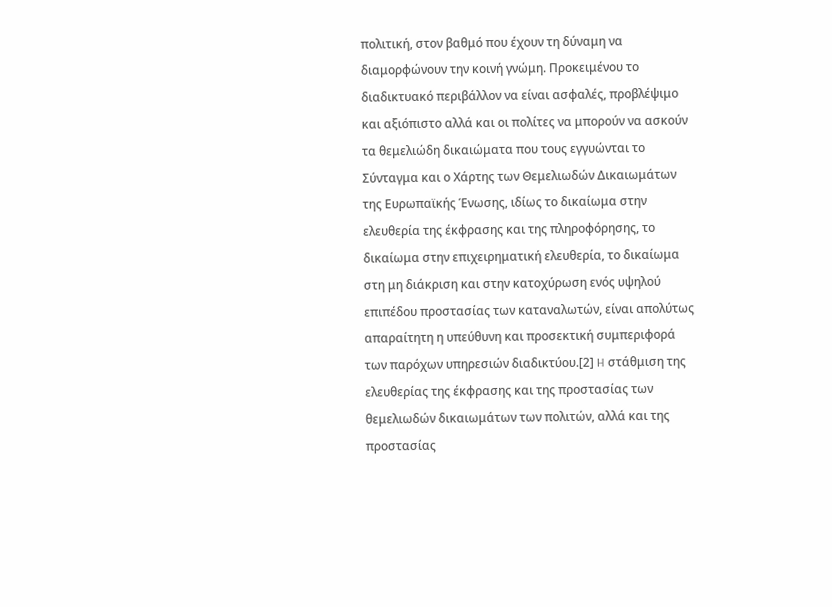πολιτική, στον βαθμό που έχουν τη δύναμη να διαμορφώνουν την κοινή γνώμη. Προκειμένου το διαδικτυακό περιβάλλον να είναι ασφαλές, προβλέψιμο και αξιόπιστο αλλά και οι πολίτες να μπορούν να ασκούν τα θεμελιώδη δικαιώματα που τους εγγυώνται το Σύνταγμα και ο Χάρτης των Θεμελιωδών Δικαιωμάτων της Ευρωπαϊκής Ένωσης, ιδίως το δικαίωμα στην ελευθερία της έκφρασης και της πληροφόρησης, το δικαίωμα στην επιχειρηματική ελευθερία, το δικαίωμα στη μη διάκριση και στην κατοχύρωση ενός υψηλού επιπέδου προστασίας των καταναλωτών, είναι απολύτως απαραίτητη η υπεύθυνη και προσεκτική συμπεριφορά των παρόχων υπηρεσιών διαδικτύου.[2] H στάθμιση της ελευθερίας της έκφρασης και της προστασίας των θεμελιωδών δικαιωμάτων των πολιτών, αλλά και της προστασίας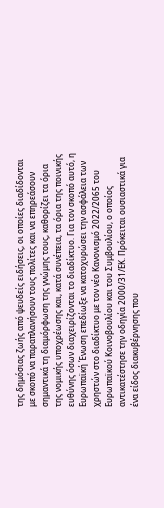της δημόσιας ζωής από ψευδείς ειδήσεις, οι οποίες διαδίδονται με σκοπό να παραπλανήσουν τους πολίτες και να επηρεάσουν σημαντικά τη διαμόρφωση της γνώμης τους, καθορίζει τα όρια της νομικής υποχρέωσης και, κατά συνέπεια, τα όρια της ποινικής ευθύνης όσων διαχειρίζονται το διαδίκτυο. Για τον σκοπό αυτό, η Ευρωπαϊκή Ένωση επεδίωξε να κατοχυρώσει την ασφάλεια των χρηστών στο διαδίκτυο με τον νέο Κανονισμό 2022/2065 του Ευρωπαϊκού Κοινοβουλίου και του Συμβουλίου, ο οποίος αντικατέστησε την οδηγία 2000/31/ΕΚ. Πρόκειται ουσιαστικά για ένα είδος διακυβέρνησης που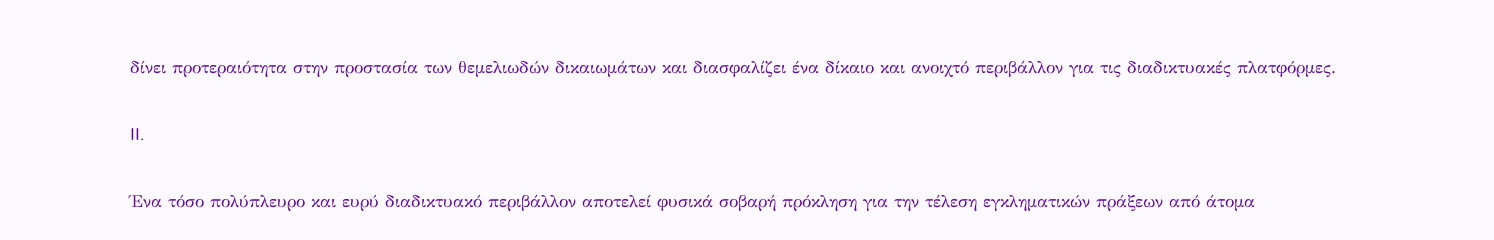δίνει προτεραιότητα στην προστασία των θεμελιωδών δικαιωμάτων και διασφαλίζει ένα δίκαιο και ανοιχτό περιβάλλον για τις διαδικτυακές πλατφόρμες.

II.

Ένα τόσο πολύπλευρο και ευρύ διαδικτυακό περιβάλλον αποτελεί φυσικά σοβαρή πρόκληση για την τέλεση εγκληματικών πράξεων από άτομα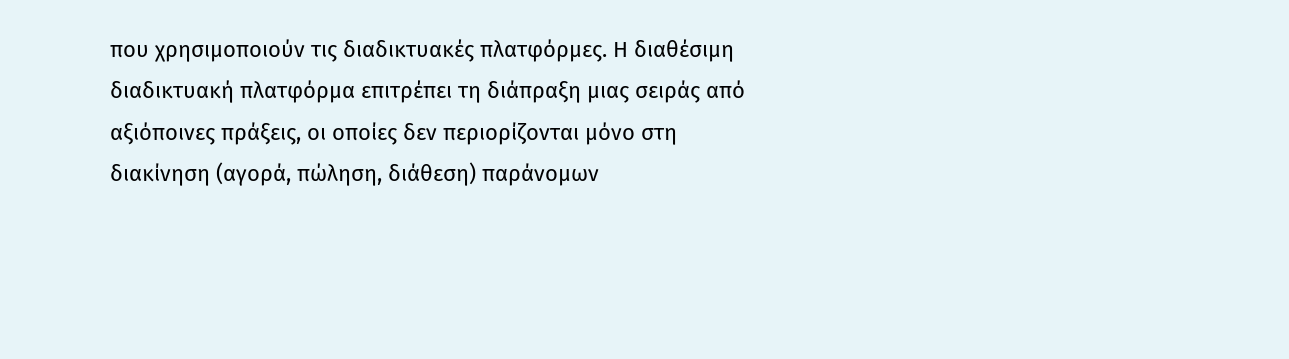που χρησιμοποιούν τις διαδικτυακές πλατφόρμες. Η διαθέσιμη διαδικτυακή πλατφόρμα επιτρέπει τη διάπραξη μιας σειράς από αξιόποινες πράξεις, οι οποίες δεν περιορίζονται μόνο στη διακίνηση (αγορά, πώληση, διάθεση) παράνομων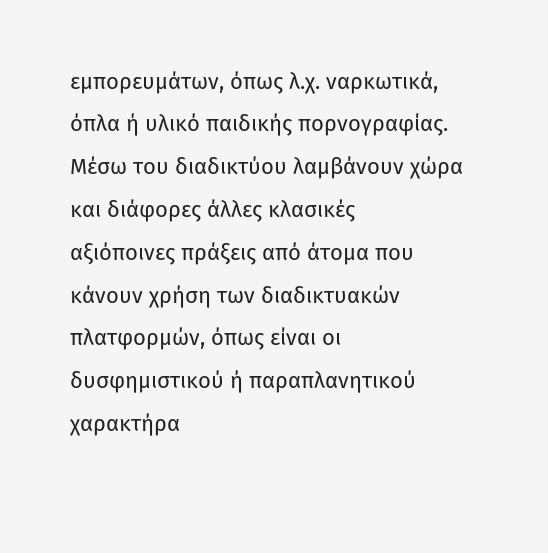εμπορευμάτων, όπως λ.χ. ναρκωτικά, όπλα ή υλικό παιδικής πορνογραφίας. Μέσω του διαδικτύου λαμβάνουν χώρα και διάφορες άλλες κλασικές αξιόποινες πράξεις από άτομα που κάνουν χρήση των διαδικτυακών πλατφορμών, όπως είναι οι δυσφημιστικού ή παραπλανητικού χαρακτήρα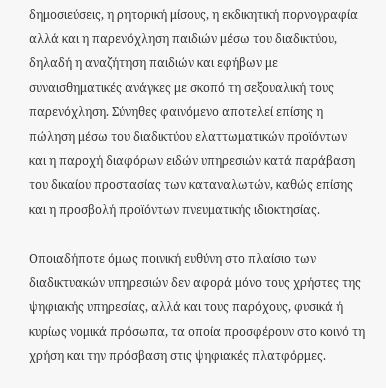δημοσιεύσεις, η ρητορική μίσους, η εκδικητική πορνογραφία αλλά και η παρενόχληση παιδιών μέσω του διαδικτύου, δηλαδή η αναζήτηση παιδιών και εφήβων με συναισθηματικές ανάγκες με σκοπό τη σεξουαλική τους παρενόχληση. Σύνηθες φαινόμενο αποτελεί επίσης η πώληση μέσω του διαδικτύου ελαττωματικών προϊόντων και η παροχή διαφόρων ειδών υπηρεσιών κατά παράβαση του δικαίου προστασίας των καταναλωτών, καθώς επίσης και η προσβολή προϊόντων πνευματικής ιδιοκτησίας.

Οποιαδήποτε όμως ποινική ευθύνη στο πλαίσιο των διαδικτυακών υπηρεσιών δεν αφορά μόνο τους χρήστες της ψηφιακής υπηρεσίας, αλλά και τους παρόχους, φυσικά ή κυρίως νομικά πρόσωπα, τα οποία προσφέρουν στο κοινό τη χρήση και την πρόσβαση στις ψηφιακές πλατφόρμες.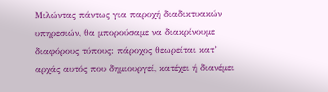Μιλώντας πάντως για παροχή διαδικτυακών υπηρεσιών, θα μπορούσαμε να διακρίνουμε διαφόρους τύπους: πάροχος θεωρείται κατ’ αρχάς αυτός που δημιουργεί, κατέχει ή διανέμει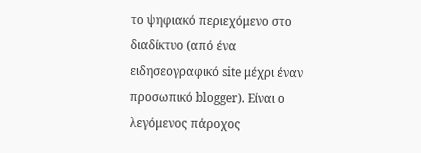το ψηφιακό περιεχόμενο στο διαδίκτυο (από ένα ειδησεογραφικό site μέχρι έναν προσωπικό blogger). Είναι ο λεγόμενος πάροχος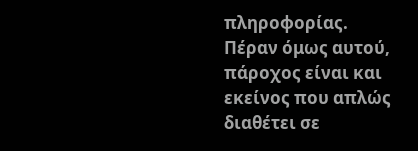πληροφορίας. Πέραν όμως αυτού, πάροχος είναι και εκείνος που απλώς διαθέτει σε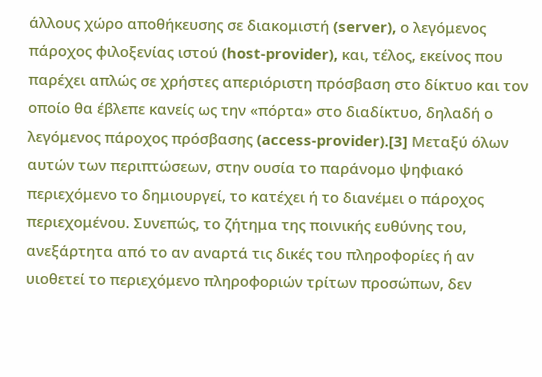άλλους χώρο αποθήκευσης σε διακομιστή (server), ο λεγόμενος πάροχος φιλοξενίας ιστού (host-provider), και, τέλος, εκείνος που παρέχει απλώς σε χρήστες απεριόριστη πρόσβαση στο δίκτυο και τον οποίο θα έβλεπε κανείς ως την «πόρτα» στο διαδίκτυο, δηλαδή ο λεγόμενος πάροχος πρόσβασης (access-provider).[3] Μεταξύ όλων αυτών των περιπτώσεων, στην ουσία το παράνομο ψηφιακό περιεχόμενο το δημιουργεί, το κατέχει ή το διανέμει ο πάροχος περιεχομένου. Συνεπώς, το ζήτημα της ποινικής ευθύνης του, ανεξάρτητα από το αν αναρτά τις δικές του πληροφορίες ή αν υιοθετεί το περιεχόμενο πληροφοριών τρίτων προσώπων, δεν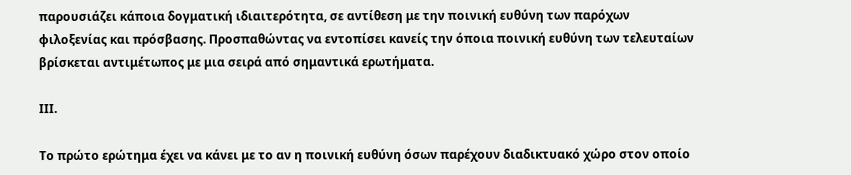παρουσιάζει κάποια δογματική ιδιαιτερότητα, σε αντίθεση με την ποινική ευθύνη των παρόχων φιλοξενίας και πρόσβασης. Προσπαθώντας να εντοπίσει κανείς την όποια ποινική ευθύνη των τελευταίων βρίσκεται αντιμέτωπος με μια σειρά από σημαντικά ερωτήματα.

ΙΙΙ.

Το πρώτο ερώτημα έχει να κάνει με το αν η ποινική ευθύνη όσων παρέχουν διαδικτυακό χώρο στον οποίο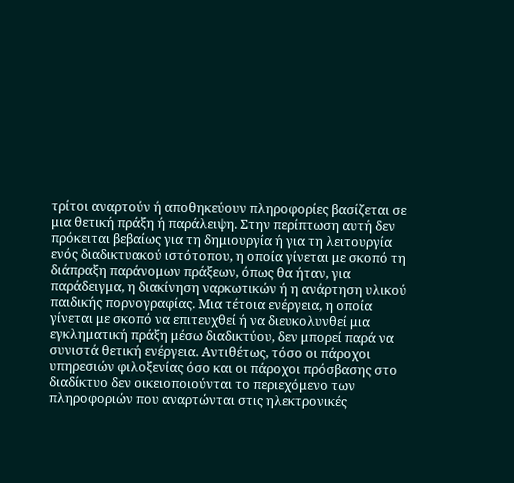τρίτοι αναρτούν ή αποθηκεύουν πληροφορίες βασίζεται σε μια θετική πράξη ή παράλειψη. Στην περίπτωση αυτή δεν πρόκειται βεβαίως για τη δημιουργία ή για τη λειτουργία ενός διαδικτυακού ιστότοπου, η οποία γίνεται με σκοπό τη διάπραξη παράνομων πράξεων, όπως θα ήταν, για παράδειγμα, η διακίνηση ναρκωτικών ή η ανάρτηση υλικού παιδικής πορνογραφίας. Μια τέτοια ενέργεια, η οποία γίνεται με σκοπό να επιτευχθεί ή να διευκολυνθεί μια εγκληματική πράξη μέσω διαδικτύου, δεν μπορεί παρά να συνιστά θετική ενέργεια. Αντιθέτως, τόσο οι πάροχοι υπηρεσιών φιλοξενίας όσο και οι πάροχοι πρόσβασης στο διαδίκτυο δεν οικειοποιούνται το περιεχόμενο των πληροφοριών που αναρτώνται στις ηλεκτρονικές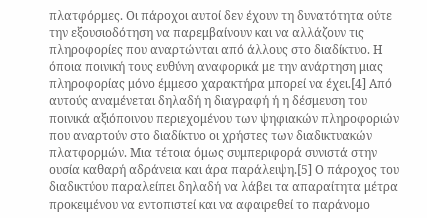πλατφόρμες. Οι πάροχοι αυτοί δεν έχουν τη δυνατότητα ούτε την εξουσιοδότηση να παρεμβαίνουν και να αλλάζουν τις πληροφορίες που αναρτώνται από άλλους στο διαδίκτυο. Η όποια ποινική τους ευθύνη αναφορικά με την ανάρτηση μιας πληροφορίας μόνο έμμεσο χαρακτήρα μπορεί να έχει.[4] Από αυτούς αναμένεται δηλαδή η διαγραφή ή η δέσμευση του ποινικά αξιόποινου περιεχομένου των ψηφιακών πληροφοριών που αναρτούν στο διαδίκτυο οι χρήστες των διαδικτυακών πλατφορμών. Μια τέτοια όμως συμπεριφορά συνιστά στην ουσία καθαρή αδράνεια και άρα παράλειψη.[5] Ο πάροχος του διαδικτύου παραλείπει δηλαδή να λάβει τα απαραίτητα μέτρα προκειμένου να εντοπιστεί και να αφαιρεθεί το παράνομο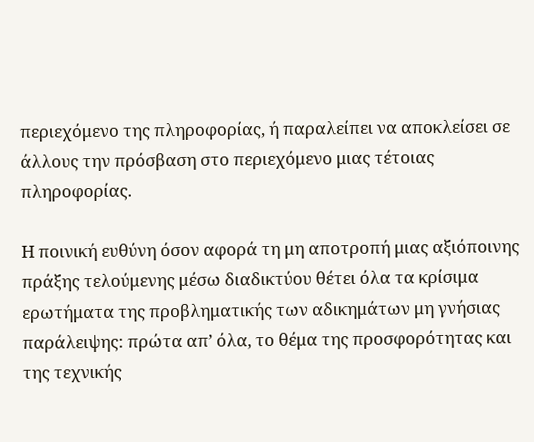περιεχόμενο της πληροφορίας, ή παραλείπει να αποκλείσει σε άλλους την πρόσβαση στο περιεχόμενο μιας τέτοιας πληροφορίας.

Η ποινική ευθύνη όσον αφορά τη μη αποτροπή μιας αξιόποινης πράξης τελούμενης μέσω διαδικτύου θέτει όλα τα κρίσιμα ερωτήματα της προβληματικής των αδικημάτων μη γνήσιας παράλειψης: πρώτα απ’ όλα, το θέμα της προσφορότητας και της τεχνικής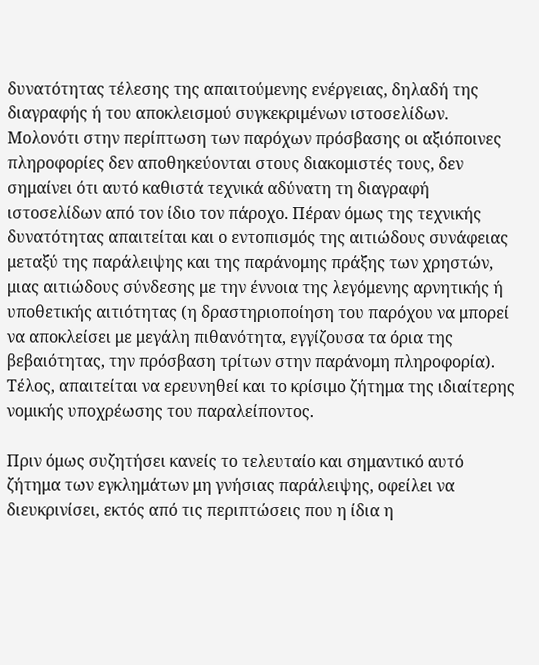δυνατότητας τέλεσης της απαιτούμενης ενέργειας, δηλαδή της διαγραφής ή του αποκλεισμού συγκεκριμένων ιστοσελίδων. Μολονότι στην περίπτωση των παρόχων πρόσβασης οι αξιόποινες πληροφορίες δεν αποθηκεύονται στους διακομιστές τους, δεν σημαίνει ότι αυτό καθιστά τεχνικά αδύνατη τη διαγραφή ιστοσελίδων από τον ίδιο τον πάροχο. Πέραν όμως της τεχνικής δυνατότητας απαιτείται και ο εντοπισμός της αιτιώδους συνάφειας μεταξύ της παράλειψης και της παράνομης πράξης των χρηστών, μιας αιτιώδους σύνδεσης με την έννοια της λεγόμενης αρνητικής ή υποθετικής αιτιότητας (η δραστηριοποίηση του παρόχου να μπορεί να αποκλείσει με μεγάλη πιθανότητα, εγγίζουσα τα όρια της βεβαιότητας, την πρόσβαση τρίτων στην παράνομη πληροφορία). Τέλος, απαιτείται να ερευνηθεί και το κρίσιμο ζήτημα της ιδιαίτερης νομικής υποχρέωσης του παραλείποντος.

Πριν όμως συζητήσει κανείς το τελευταίο και σημαντικό αυτό ζήτημα των εγκλημάτων μη γνήσιας παράλειψης, οφείλει να διευκρινίσει, εκτός από τις περιπτώσεις που η ίδια η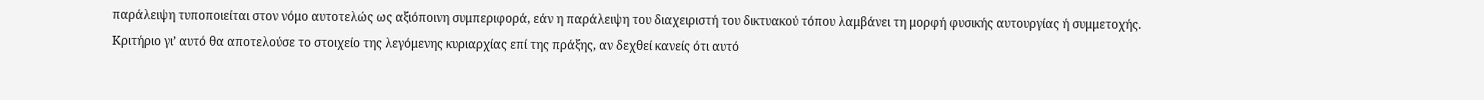παράλειψη τυποποιείται στον νόμο αυτοτελώς ως αξιόποινη συμπεριφορά, εάν η παράλειψη του διαχειριστή του δικτυακού τόπου λαμβάνει τη μορφή φυσικής αυτουργίας ή συμμετοχής. Κριτήριο γι’ αυτό θα αποτελούσε το στοιχείο της λεγόμενης κυριαρχίας επί της πράξης, αν δεχθεί κανείς ότι αυτό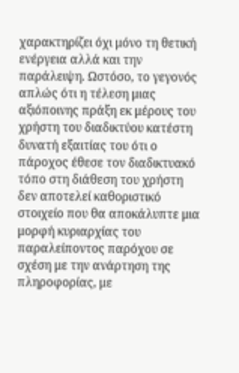χαρακτηρίζει όχι μόνο τη θετική ενέργεια αλλά και την παράλειψη. Ωστόσο, το γεγονός απλώς ότι η τέλεση μιας αξιόποινης πράξη εκ μέρους του χρήστη του διαδικτύου κατέστη δυνατή εξαιτίας του ότι ο πάροχος έθεσε τον διαδικτυακό τόπο στη διάθεση του χρήστη δεν αποτελεί καθοριστικό στοιχείο που θα αποκάλυπτε μια μορφή κυριαρχίας του παραλείποντος παρόχου σε σχέση με την ανάρτηση της πληροφορίας, με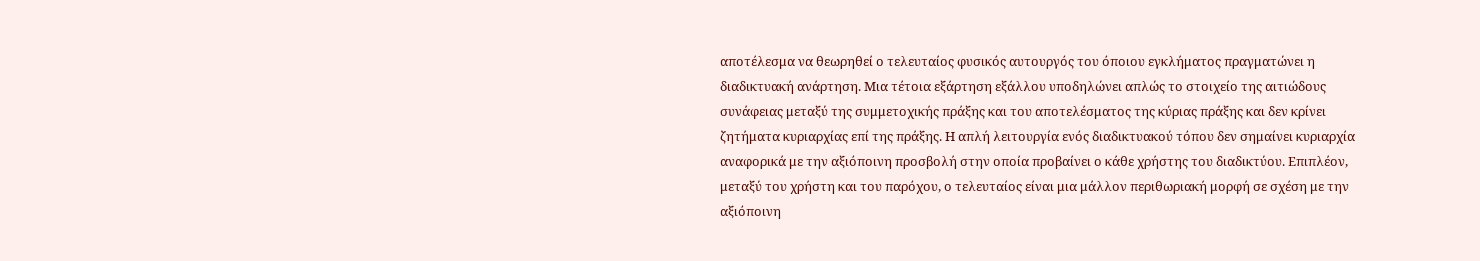αποτέλεσμα να θεωρηθεί ο τελευταίος φυσικός αυτουργός του όποιου εγκλήματος πραγματώνει η διαδικτυακή ανάρτηση. Μια τέτοια εξάρτηση εξάλλου υποδηλώνει απλώς το στοιχείο της αιτιώδους συνάφειας μεταξύ της συμμετοχικής πράξης και του αποτελέσματος της κύριας πράξης και δεν κρίνει ζητήματα κυριαρχίας επί της πράξης. Η απλή λειτουργία ενός διαδικτυακού τόπου δεν σημαίνει κυριαρχία αναφορικά με την αξιόποινη προσβολή στην οποία προβαίνει ο κάθε χρήστης του διαδικτύου. Επιπλέον, μεταξύ του χρήστη και του παρόχου, ο τελευταίος είναι μια μάλλον περιθωριακή μορφή σε σχέση με την αξιόποινη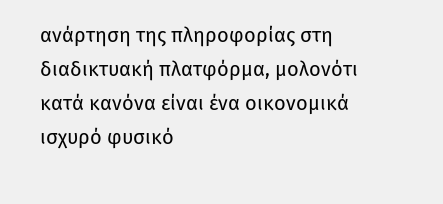ανάρτηση της πληροφορίας στη διαδικτυακή πλατφόρμα, μολονότι κατά κανόνα είναι ένα οικονομικά ισχυρό φυσικό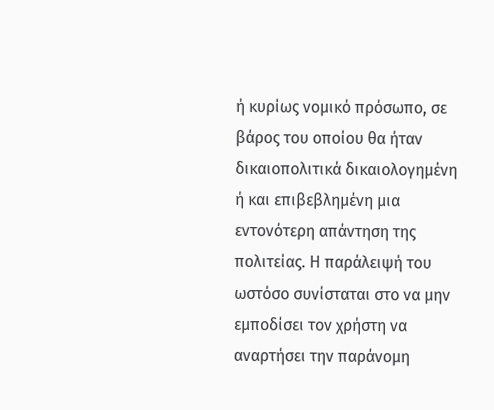ή κυρίως νομικό πρόσωπο, σε βάρος του οποίου θα ήταν δικαιοπολιτικά δικαιολογημένη ή και επιβεβλημένη μια εντονότερη απάντηση της πολιτείας. Η παράλειψή του ωστόσο συνίσταται στο να μην εμποδίσει τον χρήστη να αναρτήσει την παράνομη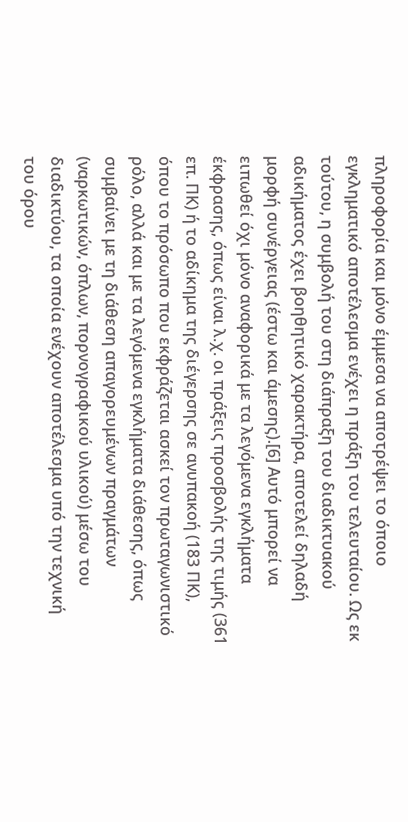πληροφορία και μόνο έμμεσα να αποτρέψει το όποιο εγκληματικό αποτέλεσμα ενέχει η πράξη του τελευταίου. Ως εκ τούτου, η συμβολή του στη διάπραξη του διαδικτυακού αδικήματος έχει βοηθητικό χαρακτήρα, αποτελεί δηλαδή μορφή συνέργειας (έστω και άμεσης).[6] Αυτό μπορεί να ειπωθεί όχι μόνο αναφορικά με τα λεγόμενα εγκλήματα έκφρασης, όπως είναι λ.χ. οι πράξεις προσβολής της τιμής (361 επ. ΠΚ) ή το αδίκημα της διέγερσης σε ανυπακοή (183 ΠΚ), όπου το πρόσωπο που εκφράζεται ασκεί τον πρωταγωνιστικό ρόλο, αλλά και με τα λεγόμενα εγκλήματα διάθεσης, όπως συμβαίνει με τη διάθεση απαγορευμένων πραγμάτων (ναρκωτικών, όπλων, πορνογραφικού υλικού) μέσω του διαδικτύου, τα οποία ενέχουν αποτέλεσμα υπό την τεχνική του όρου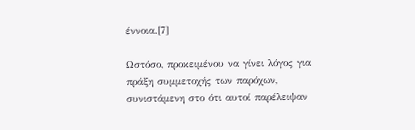έννοια.[7]

Ωστόσο, προκειμένου να γίνει λόγος για πράξη συμμετοχής των παρόχων, συνιστάμενη στο ότι αυτοί παρέλειψαν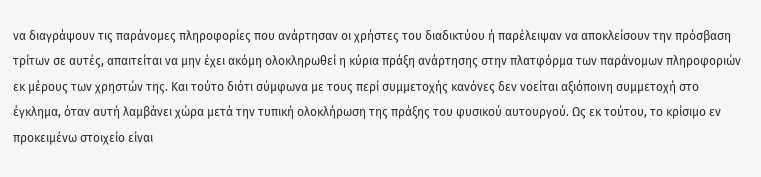να διαγράψουν τις παράνομες πληροφορίες που ανάρτησαν οι χρήστες του διαδικτύου ή παρέλειψαν να αποκλείσουν την πρόσβαση τρίτων σε αυτές, απαιτείται να μην έχει ακόμη ολοκληρωθεί η κύρια πράξη ανάρτησης στην πλατφόρμα των παράνομων πληροφοριών εκ μέρους των χρηστών της. Και τούτο διότι σύμφωνα με τους περί συμμετοχής κανόνες δεν νοείται αξιόποινη συμμετοχή στο έγκλημα, όταν αυτή λαμβάνει χώρα μετά την τυπική ολοκλήρωση της πράξης του φυσικού αυτουργού. Ως εκ τούτου, το κρίσιμο εν προκειμένω στοιχείο είναι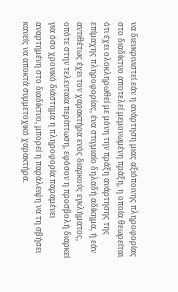να διευκρινιστεί εάν η ανάρτηση μιας αξιόποινης πληροφορίας στο διαδίκτυο αποτελεί μεμονωμένη πράξη, η οποία θεωρείται ότι έχει ολοκληρωθεί με μόνη την πράξη ανάρτησης της επίμαχης πληροφορίας, ένα στιγμιαίο δηλαδή αδίκημα, ή εάν αντιθέτως έχει τον χαρακτήρα ενός διαρκούς εγκλήματος, οπότε στην τελευταία περίπτωση, εφόσον η προσβολή διαρκεί για όσο χρονικό διάστημα η πληροφορία παραμένει αναρτημένη στο διαδίκτυο, μπορεί η παράλειψη να τη σβήσει κανείς να αποκτά συμμετοχικό χαρακτήρα.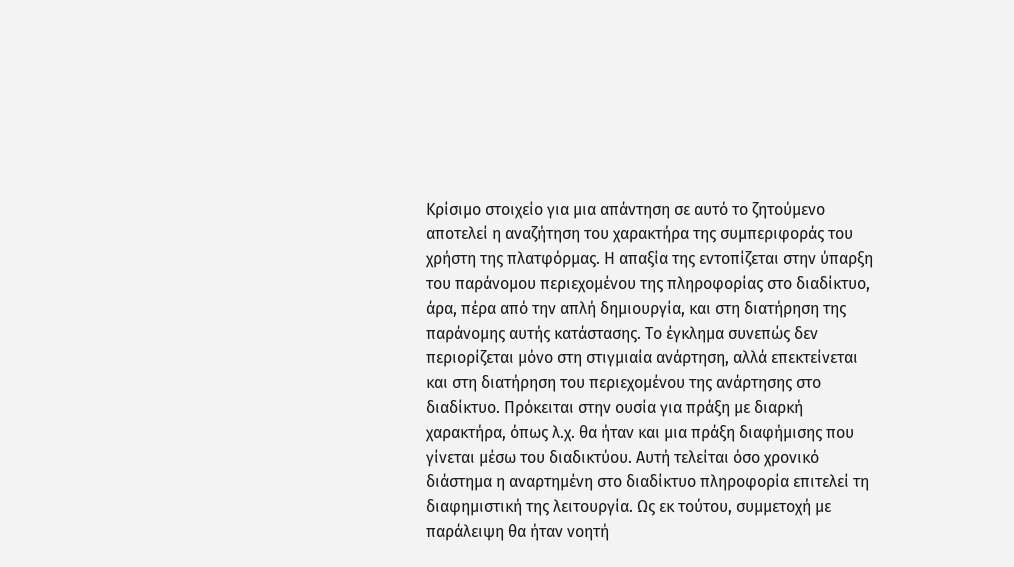Κρίσιμο στοιχείο για μια απάντηση σε αυτό το ζητούμενο αποτελεί η αναζήτηση του χαρακτήρα της συμπεριφοράς του χρήστη της πλατφόρμας. Η απαξία της εντοπίζεται στην ύπαρξη του παράνομου περιεχομένου της πληροφορίας στο διαδίκτυο, άρα, πέρα από την απλή δημιουργία, και στη διατήρηση της παράνομης αυτής κατάστασης. Το έγκλημα συνεπώς δεν περιορίζεται μόνο στη στιγμιαία ανάρτηση, αλλά επεκτείνεται και στη διατήρηση του περιεχομένου της ανάρτησης στο διαδίκτυο. Πρόκειται στην ουσία για πράξη με διαρκή χαρακτήρα, όπως λ.χ. θα ήταν και μια πράξη διαφήμισης που γίνεται μέσω του διαδικτύου. Αυτή τελείται όσο χρονικό διάστημα η αναρτημένη στο διαδίκτυο πληροφορία επιτελεί τη διαφημιστική της λειτουργία. Ως εκ τούτου, συμμετοχή με παράλειψη θα ήταν νοητή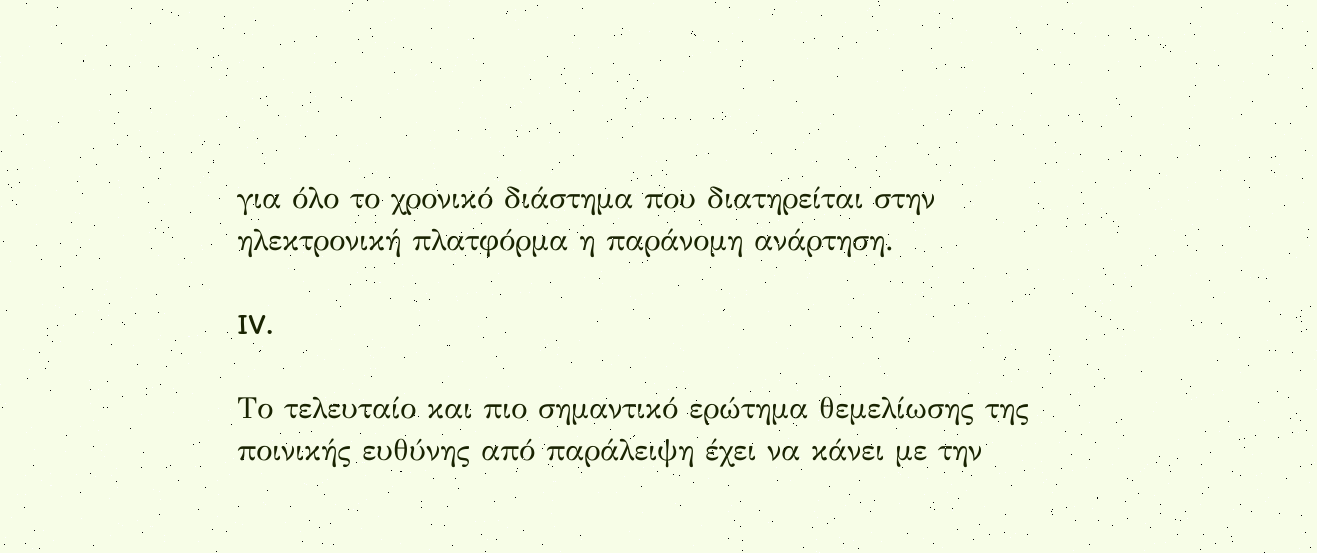για όλο το χρονικό διάστημα που διατηρείται στην ηλεκτρονική πλατφόρμα η παράνομη ανάρτηση.

IV.

Το τελευταίο και πιο σημαντικό ερώτημα θεμελίωσης της ποινικής ευθύνης από παράλειψη έχει να κάνει με την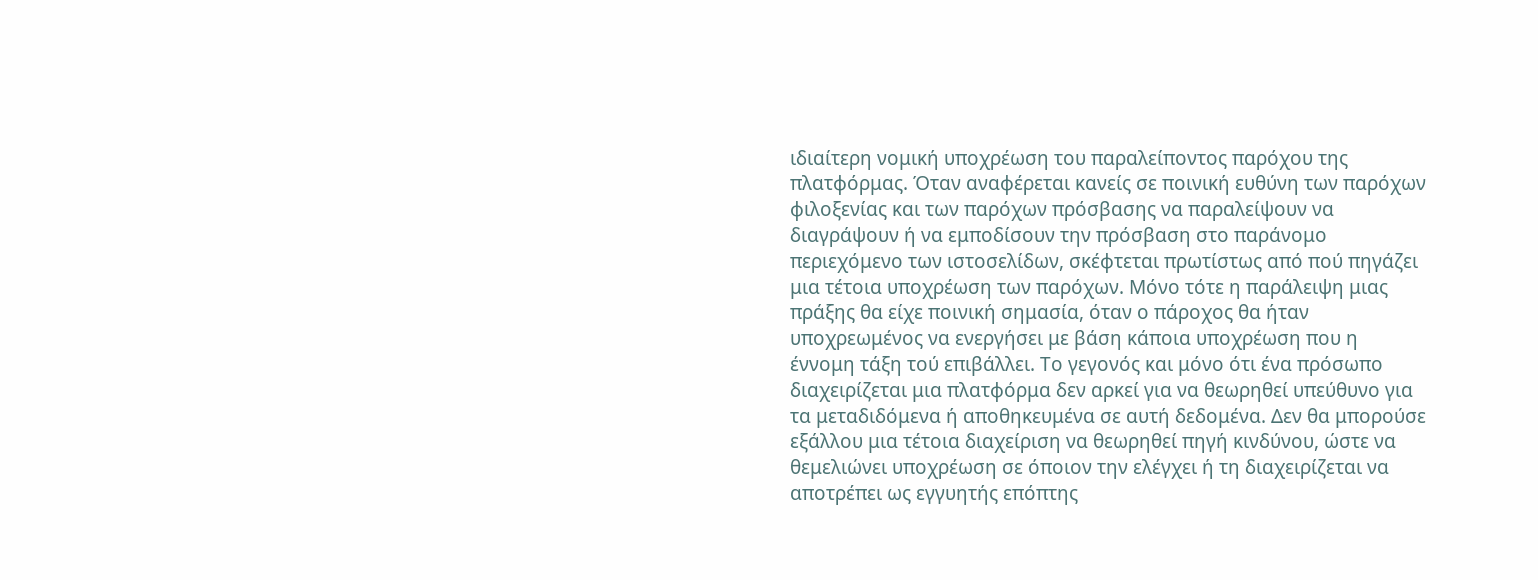ιδιαίτερη νομική υποχρέωση του παραλείποντος παρόχου της πλατφόρμας. Όταν αναφέρεται κανείς σε ποινική ευθύνη των παρόχων φιλοξενίας και των παρόχων πρόσβασης να παραλείψουν να διαγράψουν ή να εμποδίσουν την πρόσβαση στο παράνομο περιεχόμενο των ιστοσελίδων, σκέφτεται πρωτίστως από πού πηγάζει μια τέτοια υποχρέωση των παρόχων. Μόνο τότε η παράλειψη μιας πράξης θα είχε ποινική σημασία, όταν ο πάροχος θα ήταν υποχρεωμένος να ενεργήσει με βάση κάποια υποχρέωση που η έννομη τάξη τού επιβάλλει. Το γεγονός και μόνο ότι ένα πρόσωπο διαχειρίζεται μια πλατφόρμα δεν αρκεί για να θεωρηθεί υπεύθυνο για τα μεταδιδόμενα ή αποθηκευμένα σε αυτή δεδομένα. Δεν θα μπορούσε εξάλλου μια τέτοια διαχείριση να θεωρηθεί πηγή κινδύνου, ώστε να θεμελιώνει υποχρέωση σε όποιον την ελέγχει ή τη διαχειρίζεται να αποτρέπει ως εγγυητής επόπτης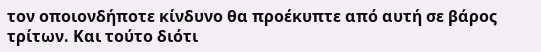τον οποιονδήποτε κίνδυνο θα προέκυπτε από αυτή σε βάρος τρίτων. Και τούτο διότι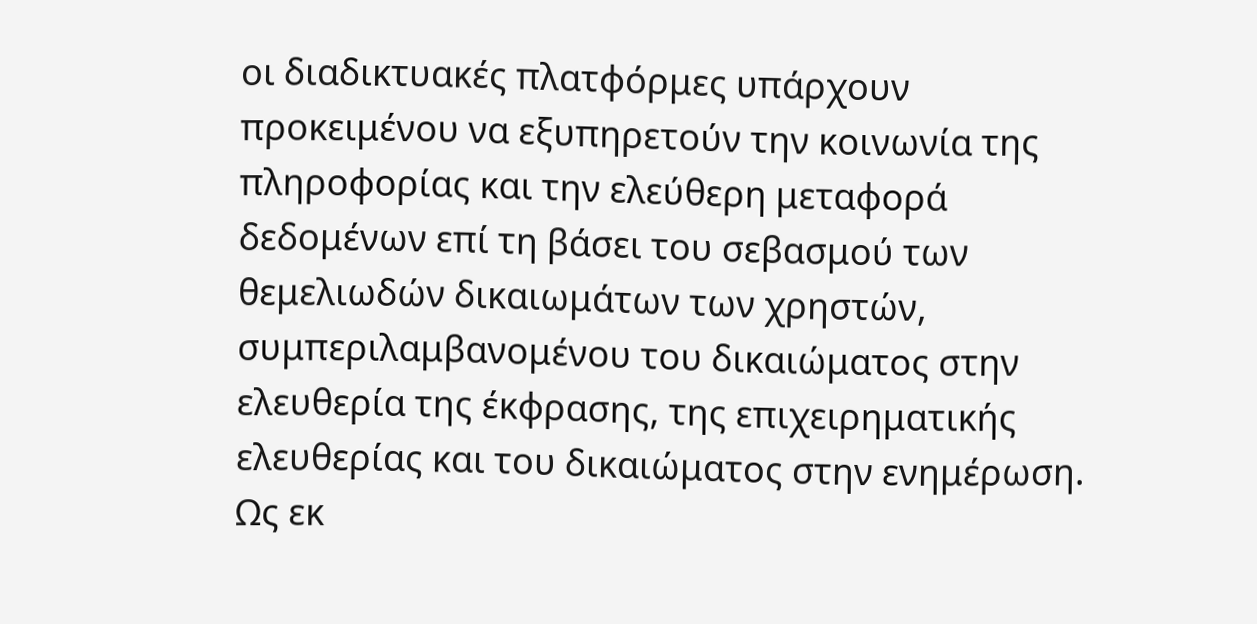οι διαδικτυακές πλατφόρμες υπάρχουν προκειμένου να εξυπηρετούν την κοινωνία της πληροφορίας και την ελεύθερη μεταφορά δεδομένων επί τη βάσει του σεβασμού των θεμελιωδών δικαιωμάτων των χρηστών, συμπεριλαμβανομένου του δικαιώματος στην ελευθερία της έκφρασης, της επιχειρηματικής ελευθερίας και του δικαιώματος στην ενημέρωση. Ως εκ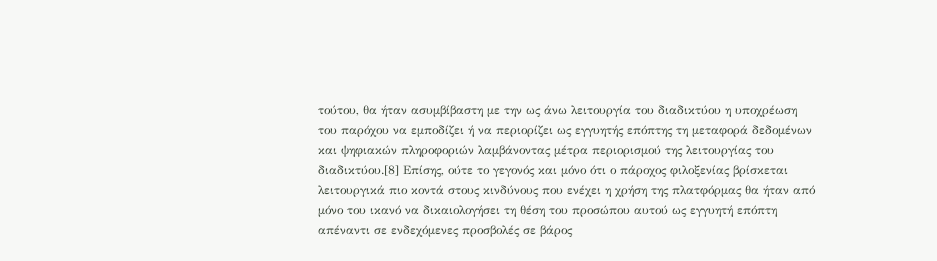τούτου, θα ήταν ασυμβίβαστη με την ως άνω λειτουργία του διαδικτύου η υποχρέωση του παρόχου να εμποδίζει ή να περιορίζει ως εγγυητής επόπτης τη μεταφορά δεδομένων και ψηφιακών πληροφοριών λαμβάνοντας μέτρα περιορισμού της λειτουργίας του διαδικτύου.[8] Επίσης, ούτε το γεγονός και μόνο ότι ο πάροχος φιλοξενίας βρίσκεται λειτουργικά πιο κοντά στους κινδύνους που ενέχει η χρήση της πλατφόρμας θα ήταν από μόνο του ικανό να δικαιολογήσει τη θέση του προσώπου αυτού ως εγγυητή επόπτη απέναντι σε ενδεχόμενες προσβολές σε βάρος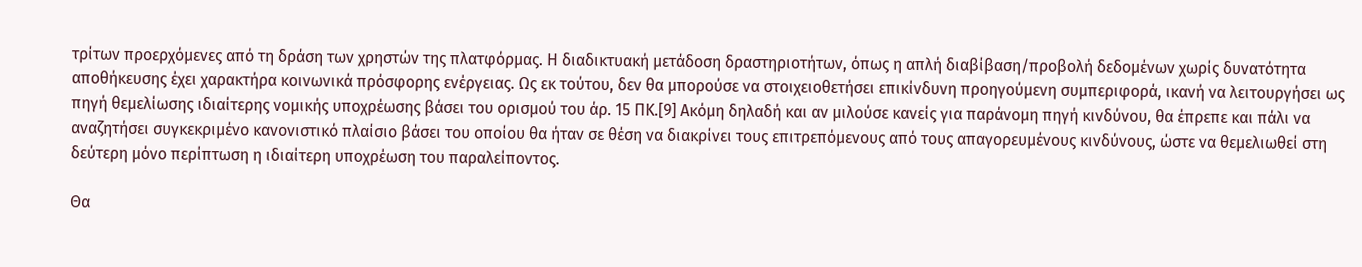τρίτων προερχόμενες από τη δράση των χρηστών της πλατφόρμας. Η διαδικτυακή μετάδοση δραστηριοτήτων, όπως η απλή διαβίβαση/προβολή δεδομένων χωρίς δυνατότητα αποθήκευσης έχει χαρακτήρα κοινωνικά πρόσφορης ενέργειας. Ως εκ τούτου, δεν θα μπορούσε να στοιχειοθετήσει επικίνδυνη προηγούμενη συμπεριφορά, ικανή να λειτουργήσει ως πηγή θεμελίωσης ιδιαίτερης νομικής υποχρέωσης βάσει του ορισμού του άρ. 15 ΠΚ.[9] Ακόμη δηλαδή και αν μιλούσε κανείς για παράνομη πηγή κινδύνου, θα έπρεπε και πάλι να αναζητήσει συγκεκριμένο κανονιστικό πλαίσιο βάσει του οποίου θα ήταν σε θέση να διακρίνει τους επιτρεπόμενους από τους απαγορευμένους κινδύνους, ώστε να θεμελιωθεί στη δεύτερη μόνο περίπτωση η ιδιαίτερη υποχρέωση του παραλείποντος.

Θα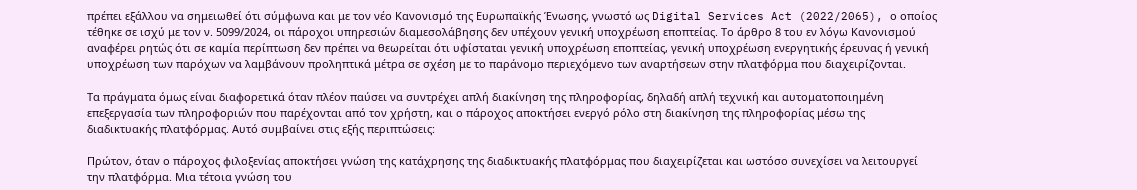πρέπει εξάλλου να σημειωθεί ότι σύμφωνα και με τον νέο Κανονισμό της Ευρωπαϊκής Ένωσης, γνωστό ως Digital Services Act (2022/2065), ο οποίος τέθηκε σε ισχύ με τον ν. 5099/2024, οι πάροχοι υπηρεσιών διαμεσολάβησης δεν υπέχουν γενική υποχρέωση εποπτείας. Το άρθρο 8 του εν λόγω Κανονισμού αναφέρει ρητώς ότι σε καμία περίπτωση δεν πρέπει να θεωρείται ότι υφίσταται γενική υποχρέωση εποπτείας, γενική υποχρέωση ενεργητικής έρευνας ή γενική υποχρέωση των παρόχων να λαμβάνουν προληπτικά μέτρα σε σχέση με το παράνομο περιεχόμενο των αναρτήσεων στην πλατφόρμα που διαχειρίζονται.

Τα πράγματα όμως είναι διαφορετικά όταν πλέον παύσει να συντρέχει απλή διακίνηση της πληροφορίας, δηλαδή απλή τεχνική και αυτοματοποιημένη επεξεργασία των πληροφοριών που παρέχονται από τον χρήστη, και ο πάροχος αποκτήσει ενεργό ρόλο στη διακίνηση της πληροφορίας μέσω της διαδικτυακής πλατφόρμας. Αυτό συμβαίνει στις εξής περιπτώσεις:

Πρώτον, όταν ο πάροχος φιλοξενίας αποκτήσει γνώση της κατάχρησης της διαδικτυακής πλατφόρμας που διαχειρίζεται και ωστόσο συνεχίσει να λειτουργεί την πλατφόρμα. Μια τέτοια γνώση του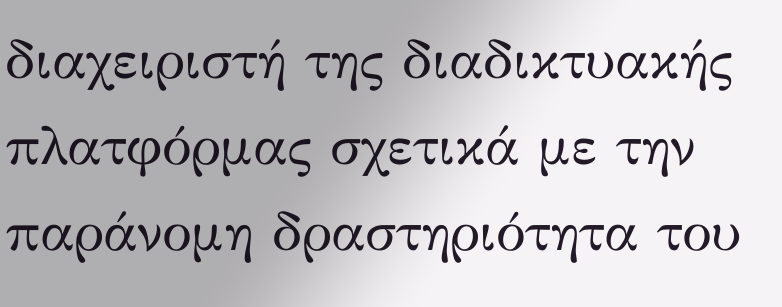διαχειριστή της διαδικτυακής πλατφόρμας σχετικά με την παράνομη δραστηριότητα του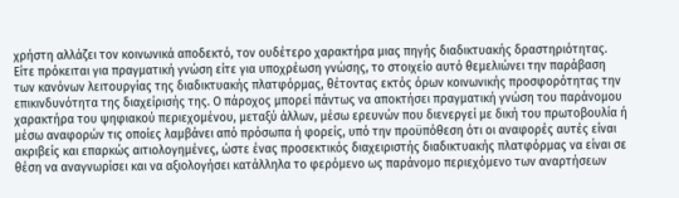χρήστη αλλάζει τον κοινωνικά αποδεκτό, τον ουδέτερο χαρακτήρα μιας πηγής διαδικτυακής δραστηριότητας. Είτε πρόκειται για πραγματική γνώση είτε για υποχρέωση γνώσης, το στοιχείο αυτό θεμελιώνει την παράβαση των κανόνων λειτουργίας της διαδικτυακής πλατφόρμας, θέτοντας εκτός όρων κοινωνικής προσφορότητας την επικινδυνότητα της διαχείρισής της. Ο πάροχος μπορεί πάντως να αποκτήσει πραγματική γνώση του παράνομου χαρακτήρα του ψηφιακού περιεχομένου, μεταξύ άλλων, μέσω ερευνών που διενεργεί με δική του πρωτοβουλία ή μέσω αναφορών τις οποίες λαμβάνει από πρόσωπα ή φορείς, υπό την προϋπόθεση ότι οι αναφορές αυτές είναι ακριβείς και επαρκώς αιτιολογημένες, ώστε ένας προσεκτικός διαχειριστής διαδικτυακής πλατφόρμας να είναι σε θέση να αναγνωρίσει και να αξιολογήσει κατάλληλα το φερόμενο ως παράνομο περιεχόμενο των αναρτήσεων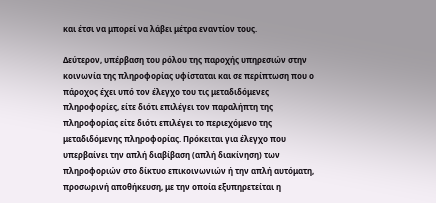και έτσι να μπορεί να λάβει μέτρα εναντίον τους.

Δεύτερον, υπέρβαση του ρόλου της παροχής υπηρεσιών στην κοινωνία της πληροφορίας υφίσταται και σε περίπτωση που ο πάροχος έχει υπό τον έλεγχο του τις μεταδιδόμενες πληροφορίες, είτε διότι επιλέγει τον παραλήπτη της πληροφορίας είτε διότι επιλέγει το περιεχόμενο της μεταδιδόμενης πληροφορίας. Πρόκειται για έλεγχο που υπερβαίνει την απλή διαβίβαση (απλή διακίνηση) των πληροφοριών στο δίκτυο επικοινωνιών ή την απλή αυτόματη, προσωρινή αποθήκευση, με την οποία εξυπηρετείται η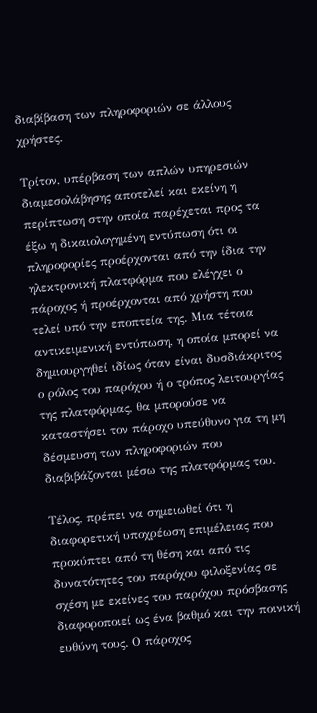διαβίβαση των πληροφοριών σε άλλους χρήστες.

Τρίτον, υπέρβαση των απλών υπηρεσιών διαμεσολάβησης αποτελεί και εκείνη η περίπτωση στην οποία παρέχεται προς τα έξω η δικαιολογημένη εντύπωση ότι οι πληροφορίες προέρχονται από την ίδια την ηλεκτρονική πλατφόρμα που ελέγχει ο πάροχος ή προέρχονται από χρήστη που τελεί υπό την εποπτεία της. Μια τέτοια αντικειμενική εντύπωση, η οποία μπορεί να δημιουργηθεί ιδίως όταν είναι δυσδιάκριτος ο ρόλος του παρόχου ή ο τρόπος λειτουργίας της πλατφόρμας, θα μπορούσε να καταστήσει τον πάροχο υπεύθυνο για τη μη δέσμευση των πληροφοριών που διαβιβάζονται μέσω της πλατφόρμας του.

Τέλος, πρέπει να σημειωθεί ότι η διαφορετική υποχρέωση επιμέλειας που προκύπτει από τη θέση και από τις δυνατότητες του παρόχου φιλοξενίας σε σχέση με εκείνες του παρόχου πρόσβασης διαφοροποιεί ως ένα βαθμό και την ποινική ευθύνη τους. Ο πάροχος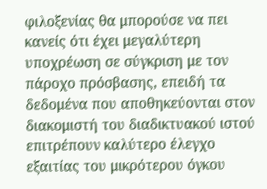φιλοξενίας θα μπορούσε να πει κανείς ότι έχει μεγαλύτερη υποχρέωση σε σύγκριση με τον πάροχο πρόσβασης, επειδή τα δεδομένα που αποθηκεύονται στον διακομιστή του διαδικτυακού ιστού επιτρέπουν καλύτερο έλεγχο εξαιτίας του μικρότερου όγκου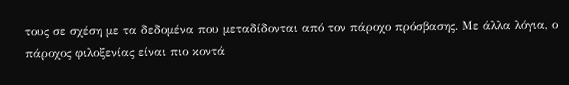τους σε σχέση με τα δεδομένα που μεταδίδονται από τον πάροχο πρόσβασης. Με άλλα λόγια, ο πάροχος φιλοξενίας είναι πιο κοντά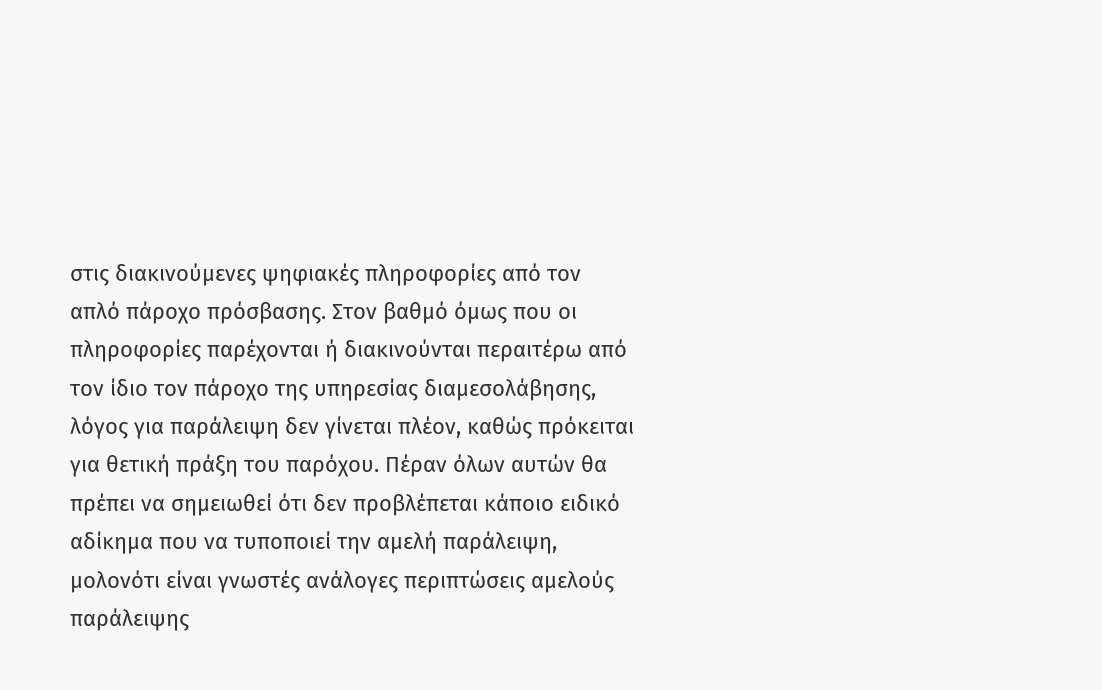στις διακινούμενες ψηφιακές πληροφορίες από τον απλό πάροχο πρόσβασης. Στον βαθμό όμως που οι πληροφορίες παρέχονται ή διακινούνται περαιτέρω από τον ίδιο τον πάροχο της υπηρεσίας διαμεσολάβησης, λόγος για παράλειψη δεν γίνεται πλέον, καθώς πρόκειται για θετική πράξη του παρόχου. Πέραν όλων αυτών θα πρέπει να σημειωθεί ότι δεν προβλέπεται κάποιο ειδικό αδίκημα που να τυποποιεί την αμελή παράλειψη, μολονότι είναι γνωστές ανάλογες περιπτώσεις αμελούς παράλειψης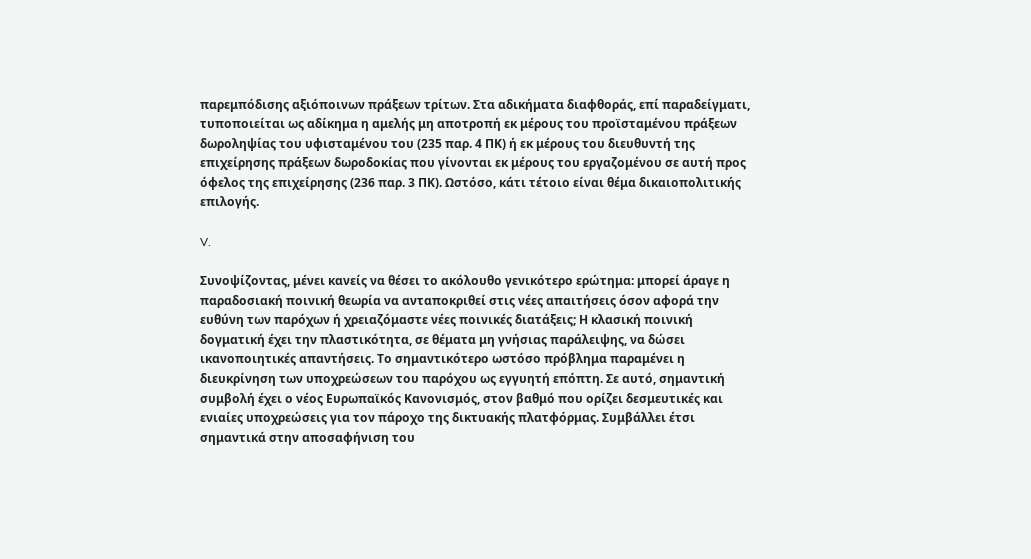παρεμπόδισης αξιόποινων πράξεων τρίτων. Στα αδικήματα διαφθοράς, επί παραδείγματι, τυποποιείται ως αδίκημα η αμελής μη αποτροπή εκ μέρους του προϊσταμένου πράξεων δωροληψίας του υφισταμένου του (235 παρ. 4 ΠΚ) ή εκ μέρους του διευθυντή της επιχείρησης πράξεων δωροδοκίας που γίνονται εκ μέρους του εργαζομένου σε αυτή προς όφελος της επιχείρησης (236 παρ. 3 ΠΚ). Ωστόσο, κάτι τέτοιο είναι θέμα δικαιοπολιτικής επιλογής.

V.

Συνοψίζοντας, μένει κανείς να θέσει το ακόλουθο γενικότερο ερώτημα: μπορεί άραγε η παραδοσιακή ποινική θεωρία να ανταποκριθεί στις νέες απαιτήσεις όσον αφορά την ευθύνη των παρόχων ή χρειαζόμαστε νέες ποινικές διατάξεις; Η κλασική ποινική δογματική έχει την πλαστικότητα, σε θέματα μη γνήσιας παράλειψης, να δώσει ικανοποιητικές απαντήσεις. Το σημαντικότερο ωστόσο πρόβλημα παραμένει η διευκρίνηση των υποχρεώσεων του παρόχου ως εγγυητή επόπτη. Σε αυτό, σημαντική συμβολή έχει ο νέος Ευρωπαϊκός Κανονισμός, στον βαθμό που ορίζει δεσμευτικές και ενιαίες υποχρεώσεις για τον πάροχο της δικτυακής πλατφόρμας. Συμβάλλει έτσι σημαντικά στην αποσαφήνιση του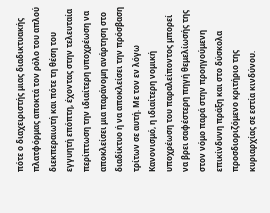πότε ο διαχειριστής μιας διαδικτυακής πλατφόρμας αποκτά τον ρόλο του απλού διεκπεραιωτή και πότε τη θέση του εγγυητή επόπτη, έχοντας στην τελευταία περίπτωση την ιδιαίτερη υποχρέωση να αποκλείσει μια παράνομη ανάρτηση στο διαδίκτυο ή να αποκλείσει την πρόσβαση τρίτων σε αυτή. Με τον εν λόγω Κανονισμό, η ιδιαίτερη νομική υποχρέωση του παραλείποντος μπορεί να βρει σαφέστερη πηγή θεμελίωσής της στον νόμο παρά στην προηγούμενη επικίνδυνη πράξη και στο δύσκολα προσδιοριζόμενο κριτήριο της κυριαρχίας σε εστία κινδύνου.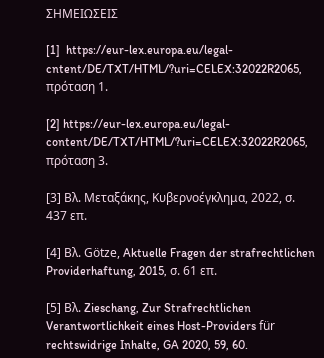ΣΗΜΕΙΩΣΕΙΣ

[1]  https://eur-lex.europa.eu/legal-cntent/DE/TXT/HTML/?uri=CELEX:32022R2065, πρόταση 1.

[2] https://eur-lex.europa.eu/legal-content/DE/TXT/HTML/?uri=CELEX:32022R2065, πρόταση 3.

[3] Βλ. Μεταξάκης, Κυβερνοέγκλημα, 2022, σ. 437 επ.

[4] Βλ. Götze, Aktuelle Fragen der strafrechtlichen Providerhaftung, 2015, σ. 61 επ.

[5] Βλ. Zieschang, Zur Strafrechtlichen Verantwortlichkeit eines Host-Providers für rechtswidrige Inhalte, GA 2020, 59, 60.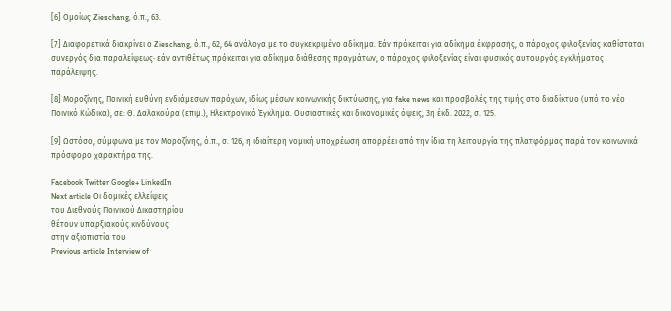[6] Ομοίως Zieschang, ό.π., 63.

[7] Διαφορετικά διακρίνει ο Zieschang, ό.π., 62, 64 ανάλογα με το συγκεκριμένο αδίκημα. Εάν πρόκειται για αδίκημα έκφρασης, ο πάροχος φιλοξενίας καθίσταται συνεργός δια παραλείψεως· εάν αντιθέτως πρόκειται για αδίκημα διάθεσης πραγμάτων, ο πάροχος φιλοξενίας είναι φυσικός αυτουργός εγκλήματος παράλειψης.

[8] Μοροζίνης, Ποινική ευθύνη ενδιάμεσων παρόχων, ιδίως μέσων κοινωνικής δικτύωσης, για fake news και προσβολές της τιμής στο διαδίκτυο (υπό το νέο Ποινικό Κώδικα), σε: Θ. Δαλακούρα (επιμ.), Ηλεκτρονικό Έγκλημα. Ουσιαστικές και δικονομικές όψεις, 3η έκδ. 2022, σ. 125.

[9] Ωστόσο, σύμφωνα με τον Μοροζίνης, ό.π., σ. 126, η ιδιαίτερη νομική υποχρέωση απορρέει από την ίδια τη λειτουργία της πλατφόρμας παρά τον κοινωνικά πρόσφορο χαρακτήρα της.

Facebook Twitter Google+ LinkedIn
Next article Οι δομικές ελλείψεις
του Διεθνούς Ποινικού Δικαστηρίου
θέτουν υπαρξιακούς κινδύνους
στην αξιοπιστία του
Previous article Interview of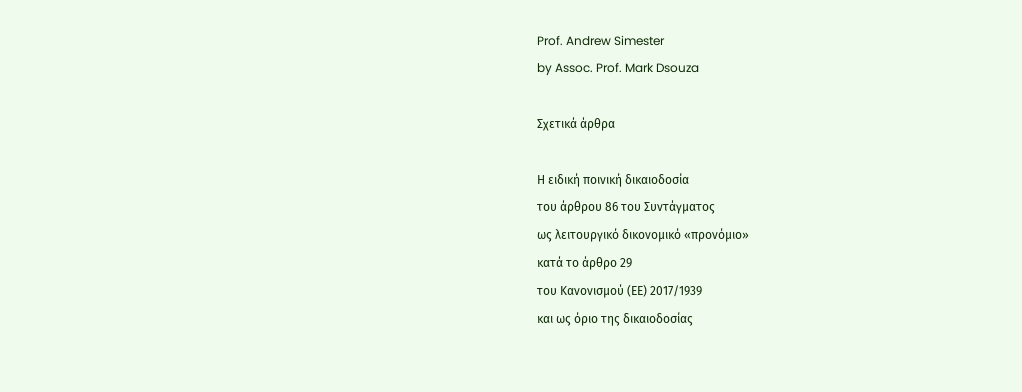Prof. Andrew Simester
by Assoc. Prof. Mark Dsouza

Σχετικά άρθρα

Η ειδική ποινική δικαιοδοσία
του άρθρου 86 του Συντάγματος
ως λειτουργικό δικονομικό «προνόμιο»
κατά το άρθρο 29
του Κανονισμού (ΕΕ) 2017/1939
και ως όριο της δικαιοδοσίας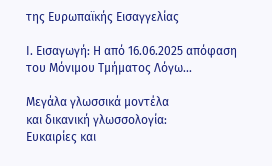της Ευρωπαϊκής Εισαγγελίας

Ι. Εισαγωγή: Η από 16.06.2025 απόφαση του Μόνιμου Τμήματος Λόγω...

Μεγάλα γλωσσικά μοντέλα
και δικανική γλωσσολογία:
Ευκαιρίες και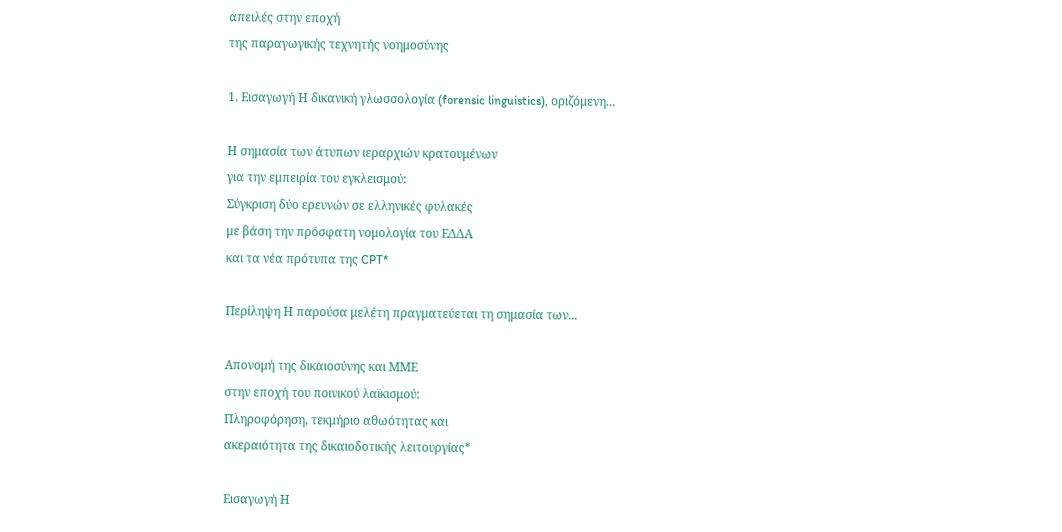απειλές στην εποχή
της παραγωγικής τεχνητής νοημοσύνης

1. Εισαγωγή Η δικανική γλωσσολογία (forensic linguistics), οριζόμενη...

Η σημασία των άτυπων ιεραρχιών κρατουμένων
για την εμπειρία του εγκλεισμού:
Σύγκριση δύο ερευνών σε ελληνικές φυλακές
με βάση την πρόσφατη νομολογία του ΕΔΔΑ
και τα νέα πρότυπα της CPT*

Περίληψη Η παρούσα μελέτη πραγματεύεται τη σημασία των...

Απονομή της δικαιοσύνης και ΜΜΕ
στην εποχή του ποινικού λαϊκισμού:
Πληροφόρηση, τεκμήριο αθωότητας και
ακεραιότητα της δικαιοδοτικής λειτουργίας*

Εισαγωγή Η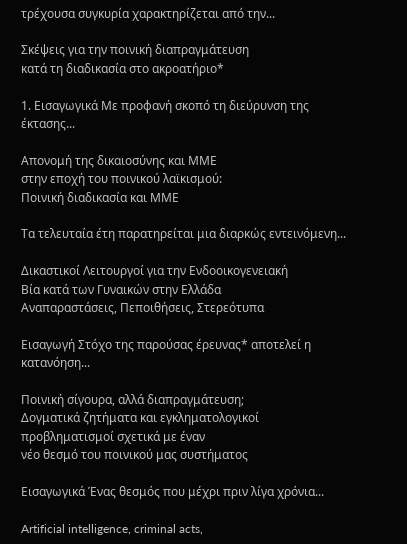τρέχουσα συγκυρία χαρακτηρίζεται από την...

Σκέψεις για την ποινική διαπραγμάτευση
κατά τη διαδικασία στο ακροατήριο*

1. Εισαγωγικά Με προφανή σκοπό τη διεύρυνση της έκτασης...

Απονομή της δικαιοσύνης και ΜΜΕ
στην εποχή του ποινικού λαϊκισμού:
Ποινική διαδικασία και ΜΜΕ

Τα τελευταία έτη παρατηρείται μια διαρκώς εντεινόμενη...

Δικαστικοί Λειτουργοί για την Ενδοοικογενειακή
Βία κατά των Γυναικών στην Ελλάδα
Αναπαραστάσεις, Πεποιθήσεις, Στερεότυπα

Εισαγωγή Στόχο της παρούσας έρευνας* αποτελεί η κατανόηση...

Ποινική σίγουρα, αλλά διαπραγμάτευση;
Δογματικά ζητήματα και εγκληματολογικοί
προβληματισμοί σχετικά με έναν
νέο θεσμό του ποινικού μας συστήματος

Εισαγωγικά Ένας θεσμός που μέχρι πριν λίγα χρόνια...

Artificial intelligence, criminal acts,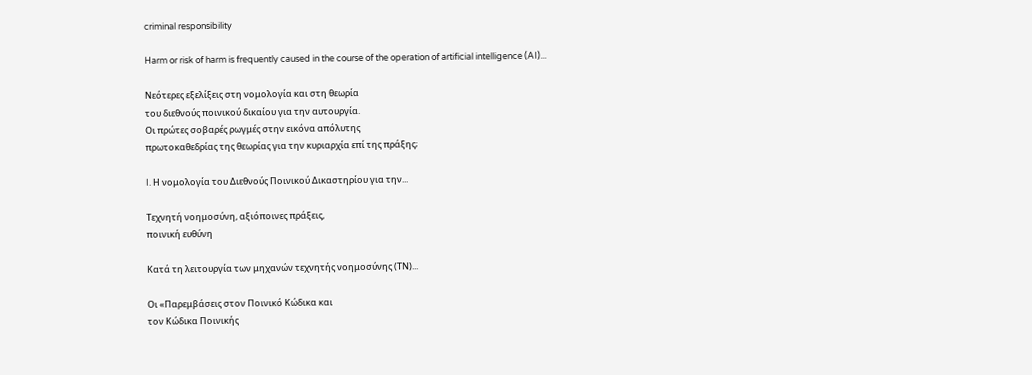criminal responsibility

Harm or risk of harm is frequently caused in the course of the operation of artificial intelligence (AI)...

Νεότερες εξελίξεις στη νομολογία και στη θεωρία
του διεθνούς ποινικού δικαίου για την αυτουργία.
Οι πρώτες σοβαρές ρωγμές στην εικόνα απόλυτης
πρωτοκαθεδρίας της θεωρίας για την κυριαρχία επί της πράξης;

I. Η νομολογία του Διεθνούς Ποινικού Δικαστηρίου για την...

Τεχνητή νοημοσύνη, αξιόποινες πράξεις,
ποινική ευθύνη

Κατά τη λειτουργία των μηχανών τεχνητής νοημοσύνης (ΤΝ)...

Οι «Παρεμβάσεις στον Ποινικό Κώδικα και
τον Κώδικα Ποινικής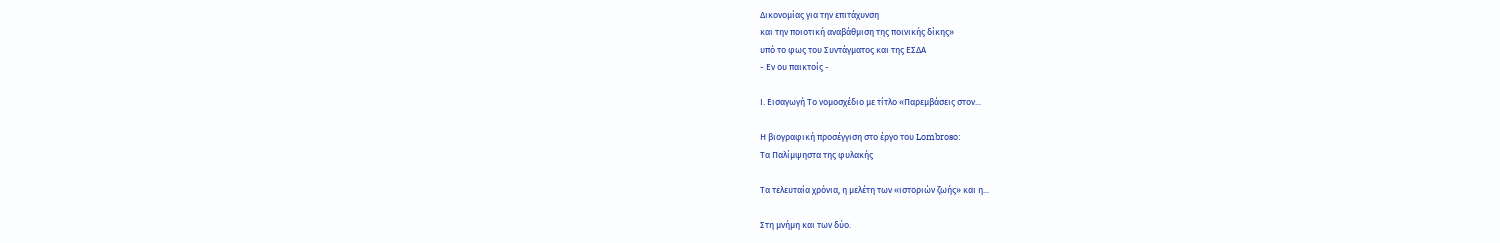Δικονομίας για την επιτάχυνση
και την ποιοτική αναβάθμιση της ποινικής δίκης»
υπό το φως του Συντάγματος και της ΕΣΔΑ
- Εν ου παικτοίς -

Ι. Εισαγωγή Το νομοσχέδιο με τίτλο «Παρεμβάσεις στον...

Η βιογραφική προσέγγιση στο έργο του Lombroso:
Tα Παλίμψηστα της φυλακής

Τα τελευταία χρόνια, η μελέτη των «ιστοριών ζωής» και η...

Στη μνήμη και των δύο.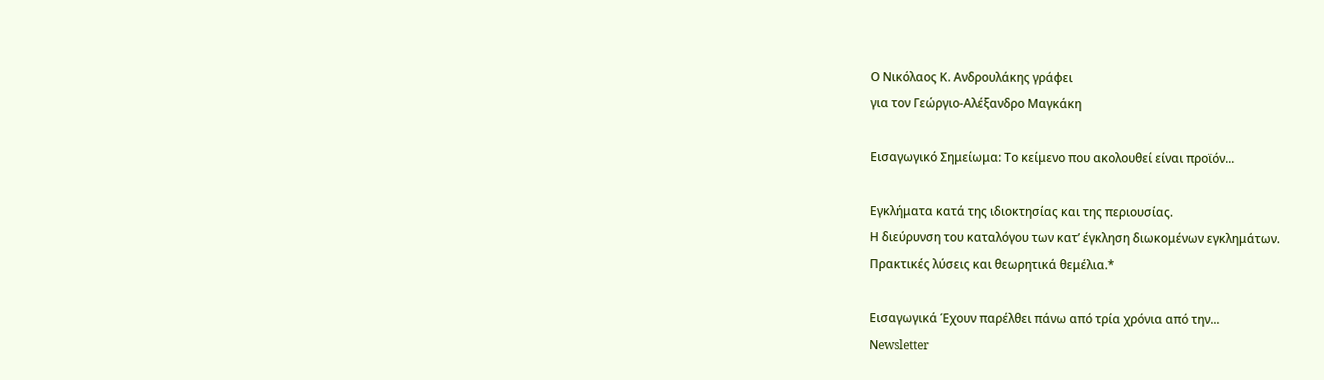Ο Νικόλαος Κ. Ανδρουλάκης γράφει
για τον Γεώργιο-Αλέξανδρο Μαγκάκη

Εισαγωγικό Σημείωμα: Το κείμενο που ακολουθεί είναι προϊόν...

Εγκλήματα κατά της ιδιοκτησίας και της περιουσίας.
Η διεύρυνση του καταλόγου των κατ’ έγκληση διωκομένων εγκλημάτων.
Πρακτικές λύσεις και θεωρητικά θεμέλια.*

Εισαγωγικά Έχουν παρέλθει πάνω από τρία χρόνια από την...
Νewsletter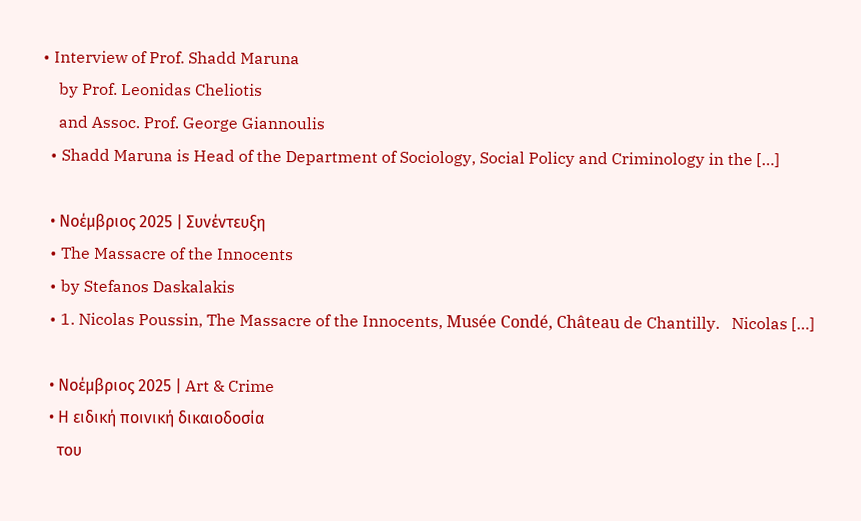• Interview of Prof. Shadd Maruna
    by Prof. Leonidas Cheliotis
    and Assoc. Prof. George Giannoulis
  • Shadd Maruna is Head of the Department of Sociology, Social Policy and Criminology in the […]

  • Νοέμβριος 2025 | Συνέντευξη
  • The Massacre of the Innocents
  • by Stefanos Daskalakis
  • 1. Nicolas Poussin, The Massacre of the Innocents, Musée Condé, Château de Chantilly.   Nicolas […]

  • Νοέμβριος 2025 | Art & Crime
  • Η ειδική ποινική δικαιοδοσία
    του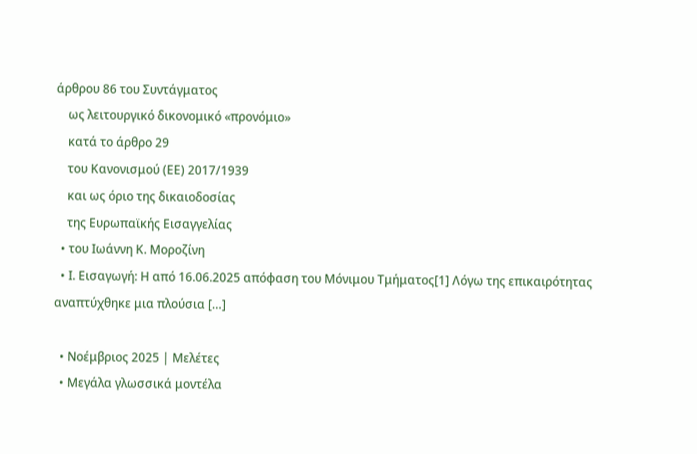άρθρου 86 του Συντάγματος
    ως λειτουργικό δικονομικό «προνόμιο»
    κατά το άρθρο 29
    του Κανονισμού (ΕΕ) 2017/1939
    και ως όριο της δικαιοδοσίας
    της Ευρωπαϊκής Εισαγγελίας
  • του Ιωάννη Κ. Μοροζίνη
  • Ι. Εισαγωγή: Η από 16.06.2025 απόφαση του Μόνιμου Τμήματος[1] Λόγω της επικαιρότητας αναπτύχθηκε μια πλούσια […]

  • Νοέμβριος 2025 | Μελέτες
  • Μεγάλα γλωσσικά μοντέλα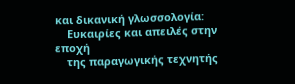και δικανική γλωσσολογία:
    Ευκαιρίες και απειλές στην εποχή
    της παραγωγικής τεχνητής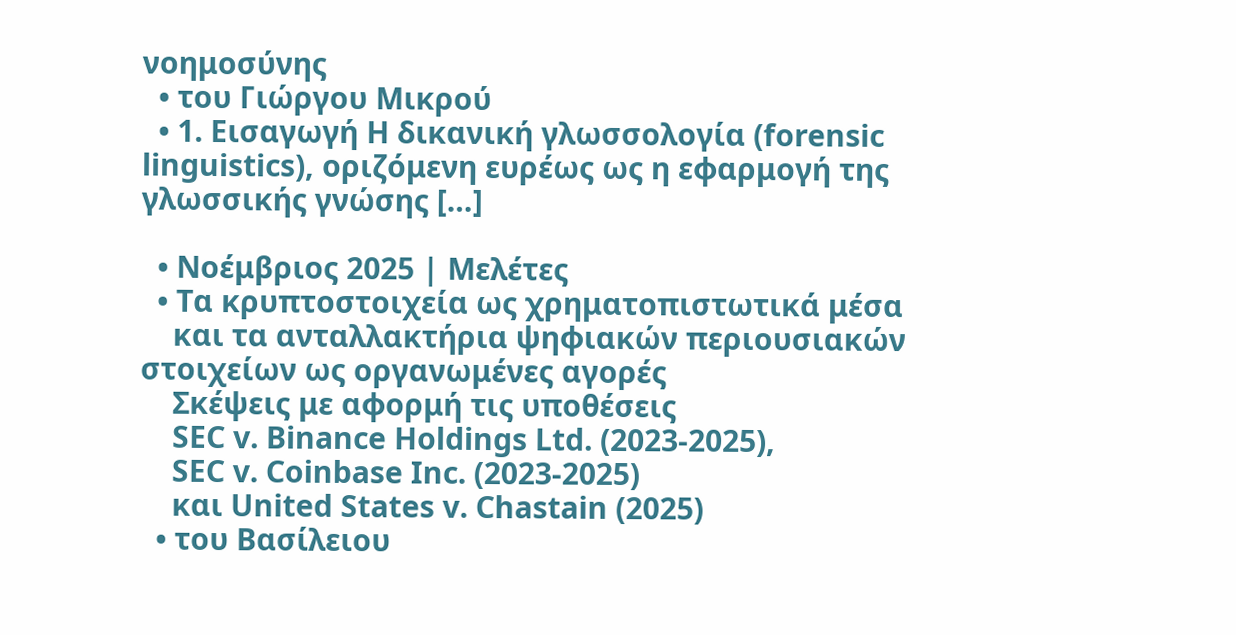νοημοσύνης
  • του Γιώργου Μικρού
  • 1. Εισαγωγή Η δικανική γλωσσολογία (forensic linguistics), οριζόμενη ευρέως ως η εφαρμογή της γλωσσικής γνώσης […]

  • Νοέμβριος 2025 | Μελέτες
  • Τα κρυπτοστοιχεία ως χρηματοπιστωτικά μέσα
    και τα ανταλλακτήρια ψηφιακών περιουσιακών στοιχείων ως οργανωμένες αγορές
    Σκέψεις με αφορμή τις υποθέσεις
    SEC v. Binance Holdings Ltd. (2023-2025),
    SEC v. Coinbase Inc. (2023-2025)
    και United States v. Chastain (2025)
  • του Βασίλειου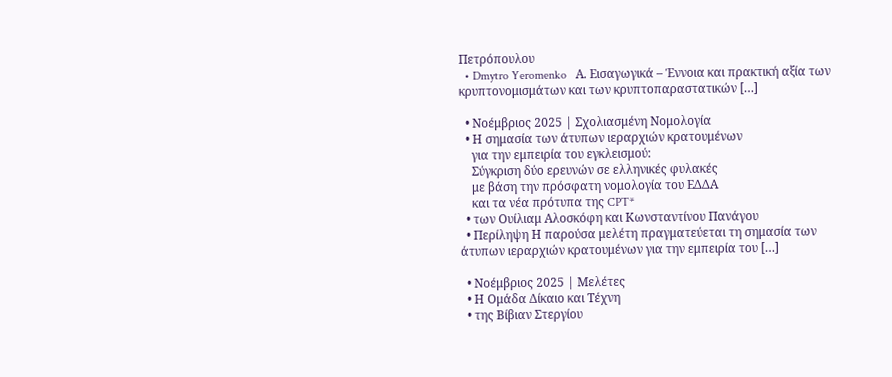Πετρόπουλου
  • Dmytro Yeromenko   Α. Εισαγωγικά – Έννοια και πρακτική αξία των κρυπτονομισμάτων και των κρυπτοπαραστατικών […]

  • Νοέμβριος 2025 | Σχολιασμένη Νομολογία
  • Η σημασία των άτυπων ιεραρχιών κρατουμένων
    για την εμπειρία του εγκλεισμού:
    Σύγκριση δύο ερευνών σε ελληνικές φυλακές
    με βάση την πρόσφατη νομολογία του ΕΔΔΑ
    και τα νέα πρότυπα της CPT*
  • των Ουίλιαμ Αλοσκόφη και Κωνσταντίνου Πανάγου
  • Περίληψη Η παρούσα μελέτη πραγματεύεται τη σημασία των άτυπων ιεραρχιών κρατουμένων για την εμπειρία του […]

  • Νοέμβριος 2025 | Μελέτες
  • Η Ομάδα Δίκαιο και Τέχνη
  • της Βίβιαν Στεργίου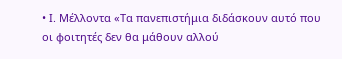• Ι. Μέλλοντα «Τα πανεπιστήμια διδάσκουν αυτό που οι φοιτητές δεν θα μάθουν αλλού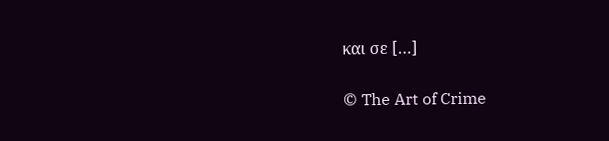και σε […]

© The Art of Crime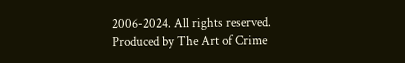2006-2024. All rights reserved.
Produced by The Art of Crime